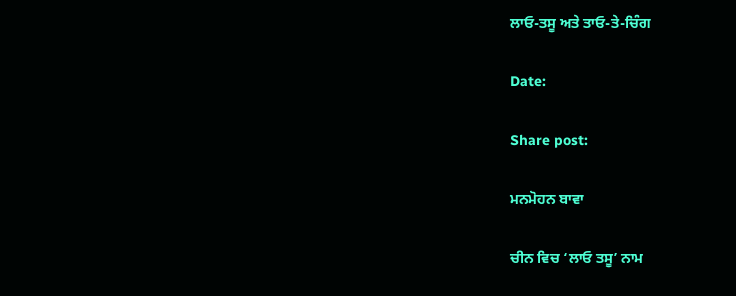ਲਾਓ-ਤਸੂ ਅਤੇ ਤਾਓ-ਤੇ-ਚਿੰਗ

Date:

Share post:

ਮਨਮੋਹਨ ਬਾਵਾ

ਚੀਨ ਵਿਚ ‘ਲਾਓ ਤਸੂ’ ਨਾਮ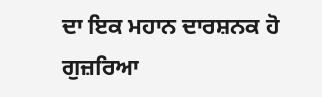ਦਾ ਇਕ ਮਹਾਨ ਦਾਰਸ਼ਨਕ ਹੋ ਗੁਜ਼ਰਿਆ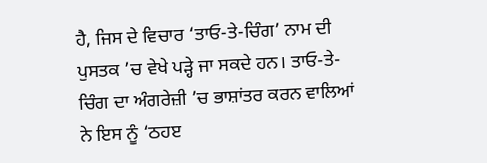ਹੈ, ਜਿਸ ਦੇ ਵਿਚਾਰ ‘ਤਾਓ-ਤੇ-ਚਿੰਗ’ ਨਾਮ ਦੀ ਪੁਸਤਕ ’ਚ ਵੇਖੇ ਪੜ੍ਹੇ ਜਾ ਸਕਦੇ ਹਨ। ਤਾਓ-ਤੇ-ਚਿੰਗ ਦਾ ਅੰਗਰੇਜ਼ੀ ’ਚ ਭਾਸ਼ਾਂਤਰ ਕਰਨ ਵਾਲਿਆਂ ਨੇ ਇਸ ਨੂੰ ‘ਠਹੲ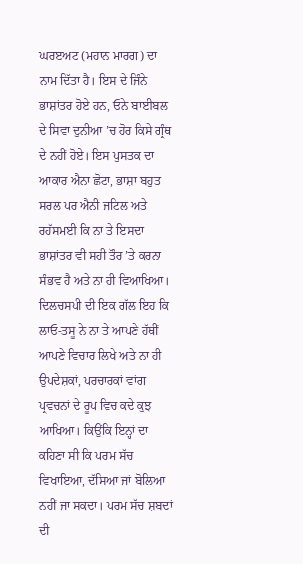ਘਰੲਅਟ (ਮਹਾਨ ਮਾਰਗ) ਦਾ ਨਾਮ ਦਿੱਤਾ ਹੈ। ਇਸ ਦੇ ਜਿੰਨੇ ਭਾਸ਼ਾਂਤਰ ਹੋਏ ਹਨ, ਓਨੇ ਬਾਈਬਲ ਦੇ ਸਿਵਾ ਦੁਨੀਆ ’ਚ ਹੋਰ ਕਿਸੇ ਗ੍ਰੰਥ ਦੇ ਨਹੀਂ ਹੋਏ। ਇਸ ਪੁਸਤਕ ਦਾ ਆਕਾਰ ਐਨਾ ਛੋਟਾ, ਭਾਸ਼ਾ ਬਹੁਤ ਸਰਲ ਪਰ ਐਨੀ ਜਟਿਲ ਅਤੇ ਰਹੱਸਮਈ ਕਿ ਨਾ ਤੇ ਇਸਦਾ ਭਾਸ਼ਾਂਤਰ ਵੀ ਸਹੀ ਤੌਰ ’ਤੇ ਕਰਨਾ ਸੰਭਵ ਹੈ ਅਤੇ ਨਾ ਹੀ ਵਿਆਖਿਆ।
ਦਿਲਚਸਪੀ ਦੀ ਇਕ ਗੱਲ ਇਹ ਕਿ ਲਾਓ-ਤਸੂ ਨੇ ਨਾ ਤੇ ਆਪਣੇ ਹੱਥੀਂ ਆਪਣੇ ਵਿਚਾਰ ਲਿਖੇ ਅਤੇ ਨਾ ਹੀ ਉਪਦੇਸ਼ਕਾਂ, ਪਰਚਾਰਕਾਂ ਵਾਂਗ ਪ੍ਰਵਚਨਾਂ ਦੇ ਰੂਪ ਵਿਚ ਕਦੇ ਕੁਝ ਆਖਿਆ। ਕਿਉਂਕਿ ਇਨ੍ਹਾਂ ਦਾ ਕਹਿਣਾ ਸੀ ਕਿ ਪਰਮ ਸੱਚ ਵਿਖਾਇਆ, ਦੱਸਿਆ ਜਾਂ ਬੋਲਿਆ ਨਹੀਂ ਜਾ ਸਕਦਾ। ਪਰਮ ਸੱਚ ਸ਼ਬਦਾਂ ਦੀ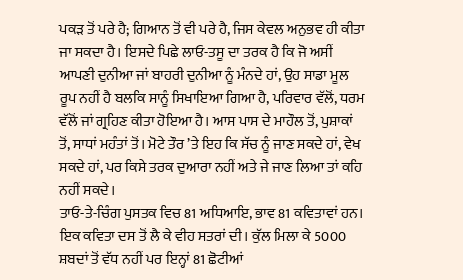ਪਕੜ ਤੋਂ ਪਰੇ ਹੈ; ਗਿਆਨ ਤੋਂ ਵੀ ਪਰੇ ਹੈ, ਜਿਸ ਕੇਵਲ ਅਨੁਭਵ ਹੀ ਕੀਤਾ ਜਾ ਸਕਦਾ ਹੈ। ਇਸਦੇ ਪਿਛੇ ਲਾਓ-ਤਸੂ ਦਾ ਤਰਕ ਹੈ ਕਿ ਜੋ ਅਸੀਂ ਆਪਣੀ ਦੁਨੀਆ ਜਾਂ ਬਾਹਰੀ ਦੁਨੀਆ ਨੂੰ ਮੰਨਦੇ ਹਾਂ, ਉਹ ਸਾਡਾ ਮੂਲ ਰੂਪ ਨਹੀਂ ਹੈ ਬਲਕਿ ਸਾਨੂੰ ਸਿਖਾਇਆ ਗਿਆ ਹੈ, ਪਰਿਵਾਰ ਵੱਲੋਂ, ਧਰਮ ਵੱਲੋਂ ਜਾਂ ਗ੍ਰਹਿਣ ਕੀਤਾ ਹੋਇਆ ਹੈ। ਆਸ ਪਾਸ ਦੇ ਮਾਹੌਲ ਤੋਂ, ਪੁਸ਼ਾਕਾਂ ਤੋਂ, ਸਾਧਾਂ ਮਹੰਤਾਂ ਤੋਂ। ਮੋਟੇ ਤੌਰ ’ਤੇ ਇਹ ਕਿ ਸੱਚ ਨੂੰ ਜਾਣ ਸਕਦੇ ਹਾਂ, ਵੇਖ ਸਕਦੇ ਹਾਂ, ਪਰ ਕਿਸੇ ਤਰਕ ਦੁਆਰਾ ਨਹੀਂ ਅਤੇ ਜੇ ਜਾਣ ਲਿਆ ਤਾਂ ਕਹਿ ਨਹੀਂ ਸਕਦੇ।
ਤਾਓ-ਤੇ-ਚਿੰਗ ਪੁਸਤਕ ਵਿਚ 81 ਅਧਿਆਇ, ਭਾਵ 81 ਕਵਿਤਾਵਾਂ ਹਨ। ਇਕ ਕਵਿਤਾ ਦਸ ਤੋਂ ਲੈ ਕੇ ਵੀਹ ਸਤਰਾਂ ਦੀ। ਕੁੱਲ ਮਿਲਾ ਕੇ 5000 ਸ਼ਬਦਾਂ ਤੋਂ ਵੱਧ ਨਹੀਂ ਪਰ ਇਨ੍ਹਾਂ 81 ਛੋਟੀਆਂ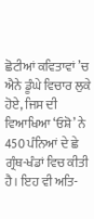ਛੋਟੀਆਂ ਕਵਿਤਾਵਾਂ ’ਚ ਐਨੇ ਡੂੰਘੇ ਵਿਚਾਰ ਲੁਕੇ ਹੋਏ, ਜਿਸ ਦੀ ਵਿਆਖਿਆ ‘ਓਸ਼ੋ’ ਨੇ 450 ਪੰਨਿਆਂ ਦੇ ਛੇ ਗ੍ਰੰਥ-ਖੰਡਾਂ ਵਿਚ ਕੀਤੀ ਹੈ। ਇਹ ਵੀ ਅਤਿ-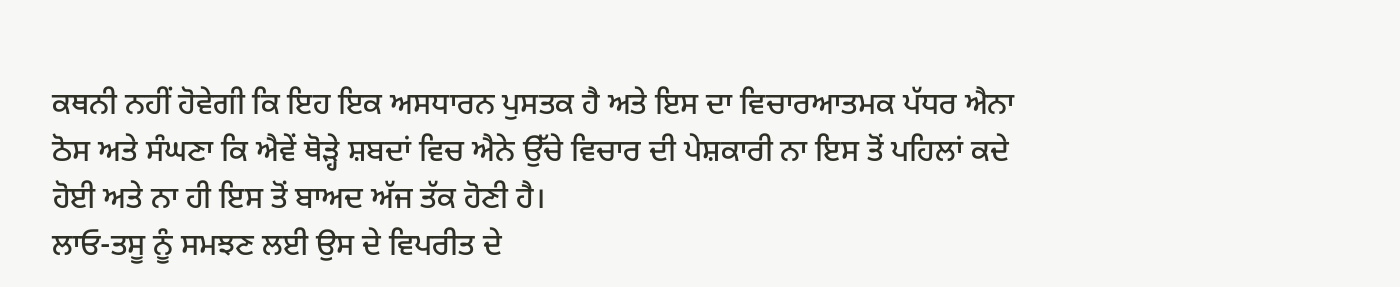ਕਥਨੀ ਨਹੀਂ ਹੋਵੇਗੀ ਕਿ ਇਹ ਇਕ ਅਸਧਾਰਨ ਪੁਸਤਕ ਹੈ ਅਤੇ ਇਸ ਦਾ ਵਿਚਾਰਆਤਮਕ ਪੱਧਰ ਐਨਾ ਠੋਸ ਅਤੇ ਸੰਘਣਾ ਕਿ ਐਵੇਂ ਥੋੜ੍ਹੇ ਸ਼ਬਦਾਂ ਵਿਚ ਐਨੇ ਉੱਚੇ ਵਿਚਾਰ ਦੀ ਪੇਸ਼ਕਾਰੀ ਨਾ ਇਸ ਤੋਂ ਪਹਿਲਾਂ ਕਦੇ ਹੋਈ ਅਤੇ ਨਾ ਹੀ ਇਸ ਤੋਂ ਬਾਅਦ ਅੱਜ ਤੱਕ ਹੋਣੀ ਹੈ।
ਲਾਓ-ਤਸੂ ਨੂੰ ਸਮਝਣ ਲਈ ਉਸ ਦੇ ਵਿਪਰੀਤ ਦੇ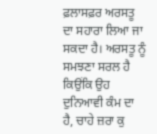ਫ਼ਲਾਸਫ਼ਰ ਅਰਸਤੂ ਦਾ ਸਹਾਰਾ ਲਿਆ ਜਾ ਸਕਦਾ ਹੈ। ਅਰਸਤੂ ਨੂੰ ਸਮਝਣਾ ਸਰਲ ਹੈ ਕਿਉਂਕਿ ਉਹ ਦੁਨਿਆਵੀ ਕੰਮ ਦਾ ਹੈ, ਚਾਹੇ ਜ਼ਰਾ ਕੁ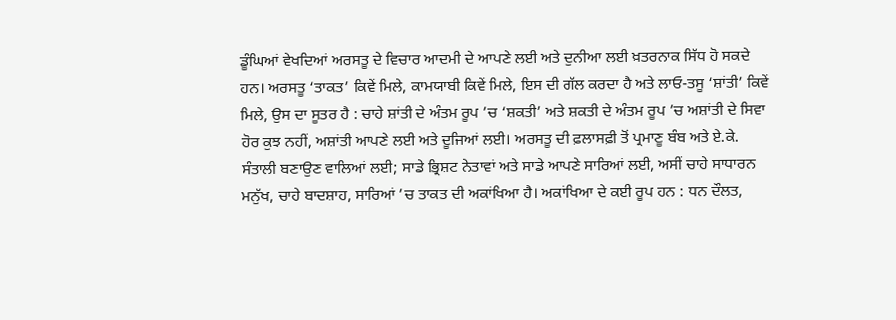ਡੂੰਘਿਆਂ ਵੇਖਦਿਆਂ ਅਰਸਤੂ ਦੇ ਵਿਚਾਰ ਆਦਮੀ ਦੇ ਆਪਣੇ ਲਈ ਅਤੇ ਦੁਨੀਆ ਲਈ ਖ਼ਤਰਨਾਕ ਸਿੱਧ ਹੋ ਸਕਦੇ ਹਨ। ਅਰਸਤੂ ‘ਤਾਕਤ’ ਕਿਵੇਂ ਮਿਲੇ, ਕਾਮਯਾਬੀ ਕਿਵੇਂ ਮਿਲੇ, ਇਸ ਦੀ ਗੱਲ ਕਰਦਾ ਹੈ ਅਤੇ ਲਾਓ-ਤਸੂ ‘ਸ਼ਾਂਤੀ’ ਕਿਵੇਂ ਮਿਲੇ, ਉਸ ਦਾ ਸੂਤਰ ਹੈ : ਚਾਹੇ ਸ਼ਾਂਤੀ ਦੇ ਅੰਤਮ ਰੂਪ ’ਚ ‘ਸ਼ਕਤੀ’ ਅਤੇ ਸ਼ਕਤੀ ਦੇ ਅੰਤਮ ਰੂਪ ’ਚ ਅਸ਼ਾਂਤੀ ਦੇ ਸਿਵਾ ਹੋਰ ਕੁਝ ਨਹੀਂ, ਅਸ਼ਾਂਤੀ ਆਪਣੇ ਲਈ ਅਤੇ ਦੂਜਿਆਂ ਲਈ। ਅਰਸਤੂ ਦੀ ਫ਼ਲਾਸਫ਼ੀ ਤੋਂ ਪ੍ਰਮਾਣੂ ਬੰਬ ਅਤੇ ਏ.ਕੇ. ਸੰਤਾਲੀ ਬਣਾਉਣ ਵਾਲਿਆਂ ਲਈ; ਸਾਡੇ ਭ੍ਰਿਸ਼ਟ ਨੇਤਾਵਾਂ ਅਤੇ ਸਾਡੇ ਆਪਣੇ ਸਾਰਿਆਂ ਲਈ, ਅਸੀਂ ਚਾਹੇ ਸਾਧਾਰਨ ਮਨੁੱਖ, ਚਾਹੇ ਬਾਦਸ਼ਾਹ, ਸਾਰਿਆਂ ’ਚ ਤਾਕਤ ਦੀ ਅਕਾਂਖਿਆ ਹੈ। ਅਕਾਂਖਿਆ ਦੇ ਕਈ ਰੂਪ ਹਨ : ਧਨ ਦੌਲਤ,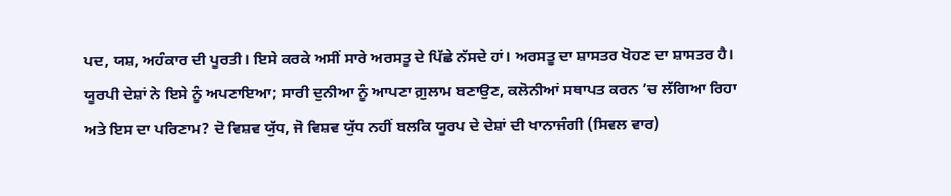ਪਦ, ਯਸ਼, ਅਹੰਕਾਰ ਦੀ ਪੂਰਤੀ। ਇਸੇ ਕਰਕੇ ਅਸੀਂ ਸਾਰੇ ਅਰਸਤੂ ਦੇ ਪਿੱਛੇ ਨੱਸਦੇ ਹਾਂ। ਅਰਸਤੂ ਦਾ ਸ਼ਾਸਤਰ ਖੋਹਣ ਦਾ ਸ਼ਾਸਤਰ ਹੈ। ਯੂਰਪੀ ਦੇਸ਼ਾਂ ਨੇ ਇਸੇ ਨੂੰ ਅਪਣਾਇਆ; ਸਾਰੀ ਦੁਨੀਆ ਨੂੰ ਆਪਣਾ ਗ਼ੁਲਾਮ ਬਣਾਉਣ, ਕਲੋਨੀਆਂ ਸਥਾਪਤ ਕਰਨ ’ਚ ਲੱਗਿਆ ਰਿਹਾ ਅਤੇ ਇਸ ਦਾ ਪਰਿਣਾਮ? ਦੋ ਵਿਸ਼ਵ ਯੁੱਧ, ਜੋ ਵਿਸ਼ਵ ਯੁੱਧ ਨਹੀਂ ਬਲਕਿ ਯੂਰਪ ਦੇ ਦੇਸ਼ਾਂ ਦੀ ਖਾਨਾਜੰਗੀ (ਸਿਵਲ ਵਾਰ)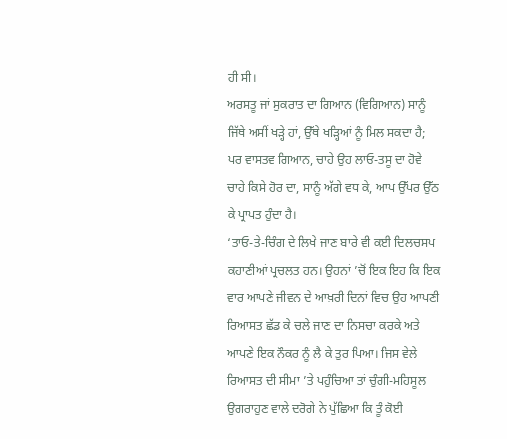ਹੀ ਸੀ।
ਅਰਸਤੂ ਜਾਂ ਸੁਕਰਾਤ ਦਾ ਗਿਆਨ (ਵਿਗਿਆਨ) ਸਾਨੂੰ ਜਿੱਥੇ ਅਸੀਂ ਖੜ੍ਹੇ ਹਾਂ, ਉੱਥੇ ਖੜ੍ਹਿਆਂ ਨੂੰ ਮਿਲ ਸਕਦਾ ਹੈ; ਪਰ ਵਾਸਤਵ ਗਿਆਨ, ਚਾਹੇ ਉਹ ਲਾਓ-ਤਸੂ ਦਾ ਹੋਵੇ ਚਾਹੇ ਕਿਸੇ ਹੋਰ ਦਾ, ਸਾਨੂੰ ਅੱਗੇ ਵਧ ਕੇ, ਆਪ ਉੱਪਰ ਉੱਠ ਕੇ ਪ੍ਰਾਪਤ ਹੁੰਦਾ ਹੈ।
‘ਤਾਓ-ਤੇ-ਚਿੰਗ ਦੇ ਲਿਖੇ ਜਾਣ ਬਾਰੇ ਵੀ ਕਈ ਦਿਲਚਸਪ ਕਹਾਣੀਆਂ ਪ੍ਰਚਲਤ ਹਨ। ਉਹਨਾਂ ’ਚੋਂ ਇਕ ਇਹ ਕਿ ਇਕ ਵਾਰ ਆਪਣੇ ਜੀਵਨ ਦੇ ਆਖ਼ਰੀ ਦਿਨਾਂ ਵਿਚ ਉਹ ਆਪਣੀ ਰਿਆਸਤ ਛੱਡ ਕੇ ਚਲੇ ਜਾਣ ਦਾ ਨਿਸਚਾ ਕਰਕੇ ਅਤੇ ਆਪਣੇ ਇਕ ਨੌਕਰ ਨੂੰ ਲੈ ਕੇ ਤੁਰ ਪਿਆ। ਜਿਸ ਵੇਲੇ ਰਿਆਸਤ ਦੀ ਸੀਮਾ ’ਤੇ ਪਹੁੰਚਿਆ ਤਾਂ ਚੁੰਗੀ-ਮਹਿਸੂਲ ਉਗਰਾਹੁਣ ਵਾਲੇ ਦਰੋਗੇ ਨੇ ਪੁੱਛਿਆ ਕਿ ਤੂੰ ਕੋਈ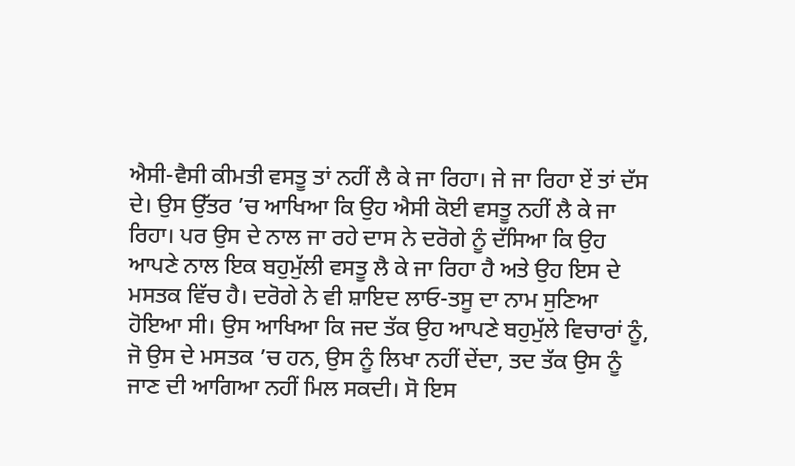ਐਸੀ-ਵੈਸੀ ਕੀਮਤੀ ਵਸਤੂ ਤਾਂ ਨਹੀਂ ਲੈ ਕੇ ਜਾ ਰਿਹਾ। ਜੇ ਜਾ ਰਿਹਾ ਏਂ ਤਾਂ ਦੱਸ ਦੇ। ਉਸ ਉੱਤਰ ’ਚ ਆਖਿਆ ਕਿ ਉਹ ਐਸੀ ਕੋਈ ਵਸਤੂ ਨਹੀਂ ਲੈ ਕੇ ਜਾ ਰਿਹਾ। ਪਰ ਉਸ ਦੇ ਨਾਲ ਜਾ ਰਹੇ ਦਾਸ ਨੇ ਦਰੋਗੇ ਨੂੰ ਦੱਸਿਆ ਕਿ ਉਹ ਆਪਣੇ ਨਾਲ ਇਕ ਬਹੁਮੁੱਲੀ ਵਸਤੂ ਲੈ ਕੇ ਜਾ ਰਿਹਾ ਹੈ ਅਤੇ ਉਹ ਇਸ ਦੇ ਮਸਤਕ ਵਿੱਚ ਹੈ। ਦਰੋਗੇ ਨੇ ਵੀ ਸ਼ਾਇਦ ਲਾਓ-ਤਸੂ ਦਾ ਨਾਮ ਸੁਣਿਆ ਹੋਇਆ ਸੀ। ਉਸ ਆਖਿਆ ਕਿ ਜਦ ਤੱਕ ਉਹ ਆਪਣੇ ਬਹੁਮੁੱਲੇ ਵਿਚਾਰਾਂ ਨੂੰ, ਜੋ ਉਸ ਦੇ ਮਸਤਕ ’ਚ ਹਨ, ਉਸ ਨੂੰ ਲਿਖਾ ਨਹੀਂ ਦੇਂਦਾ, ਤਦ ਤੱਕ ਉਸ ਨੂੰ ਜਾਣ ਦੀ ਆਗਿਆ ਨਹੀਂ ਮਿਲ ਸਕਦੀ। ਸੋ ਇਸ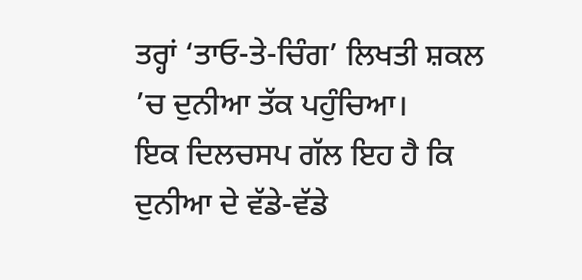ਤਰ੍ਹਾਂ ‘ਤਾਓ-ਤੇ-ਚਿੰਗ’ ਲਿਖਤੀ ਸ਼ਕਲ ’ਚ ਦੁਨੀਆ ਤੱਕ ਪਹੁੰਚਿਆ।
ਇਕ ਦਿਲਚਸਪ ਗੱਲ ਇਹ ਹੈ ਕਿ ਦੁਨੀਆ ਦੇ ਵੱਡੇ-ਵੱਡੇ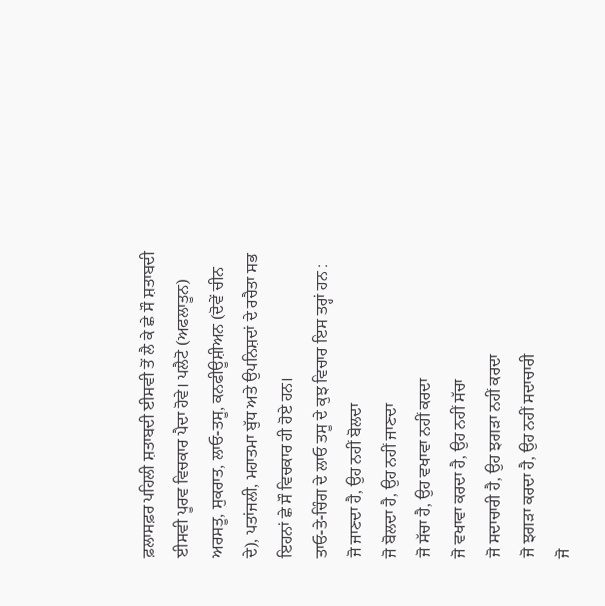ਫ਼ਲਾਸਫ਼ਰ ਪਹਿਲੀ ਸ਼ਤਾਬਦੀ ਈਸਵੀ ਤੋਂ ਲੈ ਕੇ ਛੇ ਸੌ ਸ਼ਤਾਬਦੀ ਈਸਵੀ ਪੂਰਵ ਵਿਚਕਾਰ ਪੈਦਾ ਹੋਵੇ। ਪਲੈਟੋ (ਅਫਲਾਤੂਨ) ਅਰਸਤੂ, ਸੁਕਰਾਤ, ਲਾਓ-ਤਸੂ, ਕਨਫੀਊਸ਼ੀਅਨ (ਦੋਵੇਂ ਚੀਨ ਦੇ), ਪਤਾਂਜਲੀ, ਮਹਾਤਮਾ ਬੁੱਧ ਅਤੇ ਉਪਨਿਸ਼ਦਾਂ ਦੇ ਰਚੈਤਾ ਸਭ ਇਹਨਾਂ ਛੇ ਸੌ ਵਿਚਕਾਰ ਹੀ ਹੋਏ ਹਨ।
ਤਾਓ-ਤੇ-ਚਿੰਗ ਦੇ ਲਾਓ ਤਸੂ ਦੇ ਕੁਝ ਵਿਚਾਰ ਇਸ ਤਰ੍ਹਾਂ ਹਨ :
ਜੋ ਜਾਣਦਾ ਹੈ, ਉਹ ਨਹੀਂ ਬੋਲਦਾ
ਜੋ ਬੋਲਦਾ ਹੈ, ਉਹ ਨਹੀਂ ਜਾਣਦਾ
ਜੋ ਸੱਚਾ ਹੈ, ਉਹ ਵਖਾਵਾ ਨਹੀਂ ਕਰਦਾ
ਜੋ ਵਖਾਵਾ ਕਰਦਾ ਹੈ, ਉਹ ਨਹੀਂ ਸੱਚਾ
ਜੋ ਸਦਾਚਾਰੀ ਹੈ, ਉਹ ਝਗੜਾ ਨਹੀਂ ਕਰਦਾ
ਜੋ ਝਗੜਾ ਕਰਦਾ ਹੈ, ਉਹ ਨਹੀਂ ਸਦਾਚਾਰੀ
ਜੋ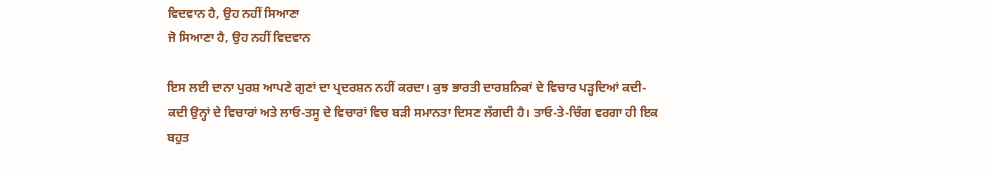ਵਿਦਵਾਨ ਹੈ, ਉਹ ਨਹੀਂ ਸਿਆਣਾ
ਜੋ ਸਿਆਣਾ ਹੈ, ਉਹ ਨਹੀਂ ਵਿਦਵਾਨ

ਇਸ ਲਈ ਦਾਨਾ ਪੁਰਸ਼ ਆਪਣੇ ਗੁਣਾਂ ਦਾ ਪ੍ਰਦਰਸ਼ਨ ਨਹੀਂ ਕਰਦਾ। ਕੁਝ ਭਾਰਤੀ ਦਾਰਸ਼ਨਿਕਾਂ ਦੇ ਵਿਚਾਰ ਪੜ੍ਹਦਿਆਂ ਕਦੀ-ਕਦੀ ਉਨ੍ਹਾਂ ਦੇ ਵਿਚਾਰਾਂ ਅਤੇ ਲਾਓ-ਤਸੂ ਦੇ ਵਿਚਾਰਾਂ ਵਿਚ ਬੜੀ ਸਮਾਨਤਾ ਦਿਸਣ ਲੱਗਦੀ ਹੈ। ਤਾਓ-ਤੇ-ਚਿੰਗ ਵਰਗਾ ਹੀ ਇਕ ਬਹੁਤ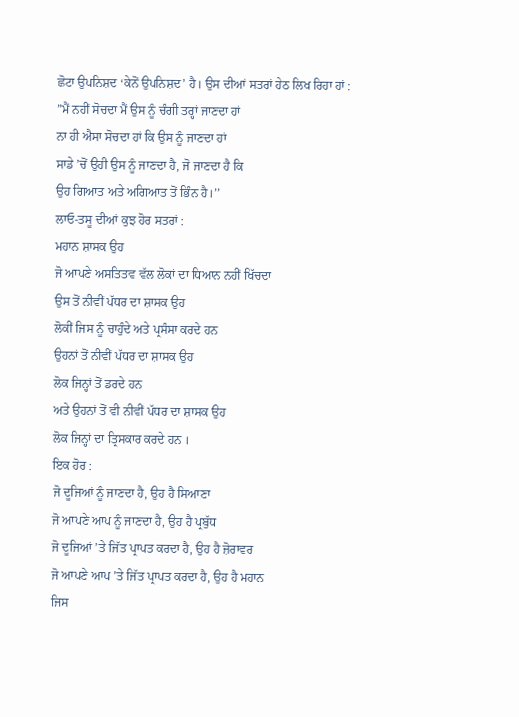ਛੋਟਾ ਉਪਨਿਸ਼ਦ ‘ਕੇਨੋਂ ਉਪਨਿਸ਼ਦ’ ਹੈ। ਉਸ ਦੀਆਂ ਸਤਰਾਂ ਹੇਠ ਲਿਖ ਰਿਹਾ ਹਾਂ :
”ਮੈਂ ਨਹੀਂ ਸੋਚਦਾ ਮੈਂ ਉਸ ਨੂੰ ਚੰਗੀ ਤਰ੍ਹਾਂ ਜਾਣਦਾ ਹਾਂ
ਨਾ ਹੀ ਐਸਾ ਸੋਚਦਾ ਹਾਂ ਕਿ ਉਸ ਨੂੰ ਜਾਣਦਾ ਹਾਂ
ਸਾਡੇ ’ਚੋਂ ਉਹੀ ਉਸ ਨੂੰ ਜਾਣਦਾ ਹੈ, ਜੋ ਜਾਣਦਾ ਹੈ ਕਿ
ਉਹ ਗਿਆਤ ਅਤੇ ਅਗਿਆਤ ਤੋਂ ਭਿੰਨ ਹੈ।’’
ਲਾਓ-ਤਸੂ ਦੀਆਂ ਕੁਝ ਹੋਰ ਸਤਰਾਂ :
ਮਹਾਨ ਸ਼ਾਸਕ ਉਹ
ਜੋ ਆਪਣੇ ਅਸਤਿਤਵ ਵੱਲ ਲੋਕਾਂ ਦਾ ਧਿਆਨ ਨਹੀਂ ਖਿੱਚਦਾ
ਉਸ ਤੋਂ ਨੀਵੀਂ ਪੱਧਰ ਦਾ ਸ਼ਾਸਕ ਉਹ
ਲੋਕੀਂ ਜਿਸ ਨੂੰ ਚਾਹੁੰਦੇ ਅਤੇ ਪ੍ਰਸੰਸਾ ਕਰਦੇ ਹਨ
ਉਹਨਾਂ ਤੋਂ ਨੀਵੀਂ ਪੱਧਰ ਦਾ ਸ਼ਾਸਕ ਉਹ
ਲੋਕ ਜਿਨ੍ਹਾਂ ਤੋਂ ਡਰਦੇ ਹਨ
ਅਤੇ ਉਹਨਾਂ ਤੋਂ ਵੀ ਨੀਵੀਂ ਪੱਧਰ ਦਾ ਸ਼ਾਸਕ ਉਹ
ਲੋਕ ਜਿਨ੍ਹਾਂ ਦਾ ਤ੍ਰਿਸਕਾਰ ਕਰਦੇ ਹਨ ।
ਇਕ ਹੋਰ :
ਜੋ ਦੂਜਿਆਂ ਨੂੰ ਜਾਣਦਾ ਹੈ, ਉਹ ਹੈ ਸਿਆਣਾ
ਜੋ ਆਪਣੇ ਆਪ ਨੂੰ ਜਾਣਦਾ ਹੈ, ਉਹ ਹੈ ਪ੍ਰਬੁੱਧ
ਜੋ ਦੂਜਿਆਂ ’ਤੇ ਜਿੱਤ ਪ੍ਰਾਪਤ ਕਰਦਾ ਹੈ, ਉਹ ਹੈ ਜ਼ੋਰਾਵਰ
ਜੋ ਆਪਣੇ ਆਪ ’ਤੇ ਜਿੱਤ ਪ੍ਰਾਪਤ ਕਰਦਾ ਹੈ, ਉਹ ਹੈ ਮਹਾਨ
ਜਿਸ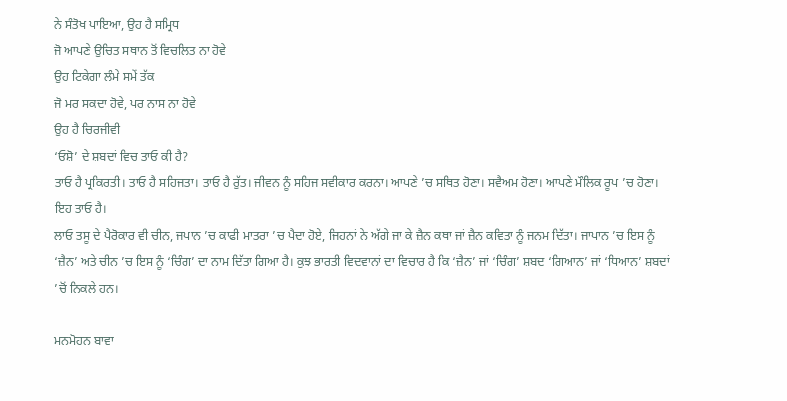ਨੇ ਸੰਤੋਖ ਪਾਇਆ, ਉਹ ਹੈ ਸਮ੍ਰਿਧ
ਜੋ ਆਪਣੇ ਉਚਿਤ ਸਥਾਨ ਤੋਂ ਵਿਚਲਿਤ ਨਾ ਹੋਵੇ
ਉਹ ਟਿਕੇਗਾ ਲੰਮੇ ਸਮੇਂ ਤੱਕ
ਜੋ ਮਰ ਸਕਦਾ ਹੋਵੇ, ਪਰ ਨਾਸ ਨਾ ਹੋਵੇ
ਉਹ ਹੈ ਚਿਰਜੀਵੀ
‘ਓਸ਼ੋ’ ਦੇ ਸ਼ਬਦਾਂ ਵਿਚ ਤਾਓ ਕੀ ਹੈ?
ਤਾਓ ਹੈ ਪ੍ਰਕਿਰਤੀ। ਤਾਓ ਹੈ ਸਹਿਜਤਾ। ਤਾਓ ਹੈ ਰੁੱਤ। ਜੀਵਨ ਨੂੰ ਸਹਿਜ ਸਵੀਕਾਰ ਕਰਨਾ। ਆਪਣੇ ’ਚ ਸਥਿਤ ਹੋਣਾ। ਸਵੈਅਮ ਹੋਣਾ। ਆਪਣੇ ਮੌਲਿਕ ਰੂਪ ’ਚ ਹੋਣਾ। ਇਹ ਤਾਓ ਹੈ।
ਲਾਓ ਤਸੂ ਦੇ ਪੈਰੋਕਾਰ ਵੀ ਚੀਨ, ਜਪਾਨ ’ਚ ਕਾਫੀ ਮਾਤਰਾ ’ਚ ਪੈਦਾ ਹੋਏ, ਜਿਹਨਾਂ ਨੇ ਅੱਗੇ ਜਾ ਕੇ ਜ਼ੈਨ ਕਥਾ ਜਾਂ ਜ਼ੈਨ ਕਵਿਤਾ ਨੂੰ ਜਨਮ ਦਿੱਤਾ। ਜਾਪਾਨ ’ਚ ਇਸ ਨੂੰ ‘ਜ਼ੈਨ’ ਅਤੇ ਚੀਨ ’ਚ ਇਸ ਨੂੰ ‘ਚਿੰਗ’ ਦਾ ਨਾਮ ਦਿੱਤਾ ਗਿਆ ਹੈ। ਕੁਝ ਭਾਰਤੀ ਵਿਦਵਾਨਾਂ ਦਾ ਵਿਚਾਰ ਹੈ ਕਿ ‘ਜ਼ੈਨ’ ਜਾਂ ‘ਚਿੰਗ’ ਸ਼ਬਦ ‘ਗਿਆਨ’ ਜਾਂ ‘ਧਿਆਨ’ ਸ਼ਬਦਾਂ ’ਚੋਂ ਨਿਕਲੇ ਹਨ।

ਮਨਮੋਹਨ ਬਾਵਾ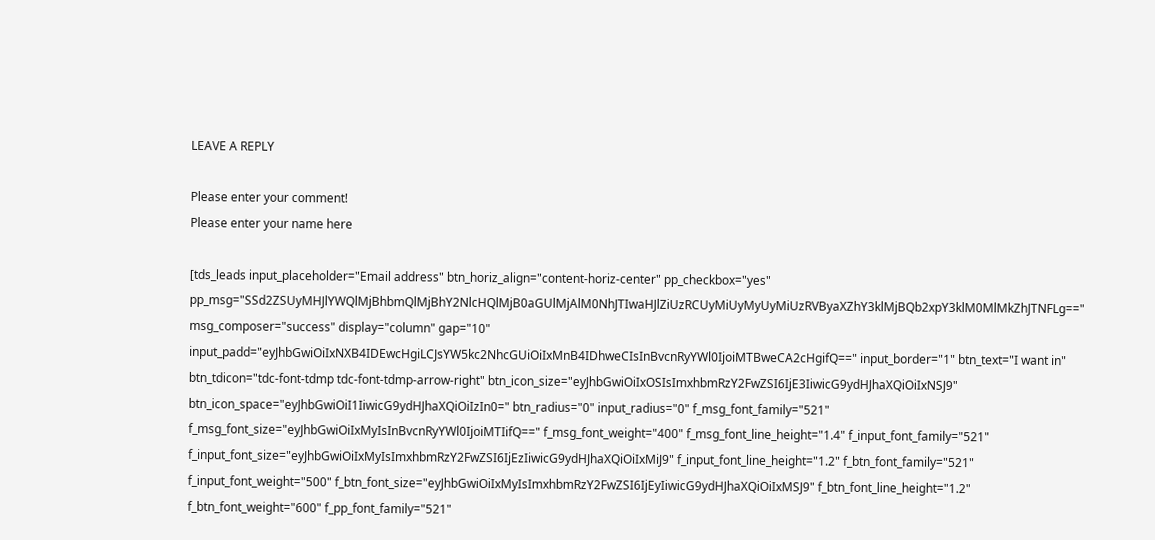LEAVE A REPLY

Please enter your comment!
Please enter your name here

[tds_leads input_placeholder="Email address" btn_horiz_align="content-horiz-center" pp_checkbox="yes" pp_msg="SSd2ZSUyMHJlYWQlMjBhbmQlMjBhY2NlcHQlMjB0aGUlMjAlM0NhJTIwaHJlZiUzRCUyMiUyMyUyMiUzRVByaXZhY3klMjBQb2xpY3klM0MlMkZhJTNFLg==" msg_composer="success" display="column" gap="10" input_padd="eyJhbGwiOiIxNXB4IDEwcHgiLCJsYW5kc2NhcGUiOiIxMnB4IDhweCIsInBvcnRyYWl0IjoiMTBweCA2cHgifQ==" input_border="1" btn_text="I want in" btn_tdicon="tdc-font-tdmp tdc-font-tdmp-arrow-right" btn_icon_size="eyJhbGwiOiIxOSIsImxhbmRzY2FwZSI6IjE3IiwicG9ydHJhaXQiOiIxNSJ9" btn_icon_space="eyJhbGwiOiI1IiwicG9ydHJhaXQiOiIzIn0=" btn_radius="0" input_radius="0" f_msg_font_family="521" f_msg_font_size="eyJhbGwiOiIxMyIsInBvcnRyYWl0IjoiMTIifQ==" f_msg_font_weight="400" f_msg_font_line_height="1.4" f_input_font_family="521" f_input_font_size="eyJhbGwiOiIxMyIsImxhbmRzY2FwZSI6IjEzIiwicG9ydHJhaXQiOiIxMiJ9" f_input_font_line_height="1.2" f_btn_font_family="521" f_input_font_weight="500" f_btn_font_size="eyJhbGwiOiIxMyIsImxhbmRzY2FwZSI6IjEyIiwicG9ydHJhaXQiOiIxMSJ9" f_btn_font_line_height="1.2" f_btn_font_weight="600" f_pp_font_family="521"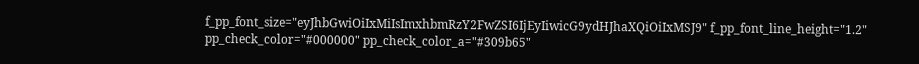f_pp_font_size="eyJhbGwiOiIxMiIsImxhbmRzY2FwZSI6IjEyIiwicG9ydHJhaXQiOiIxMSJ9" f_pp_font_line_height="1.2" pp_check_color="#000000" pp_check_color_a="#309b65"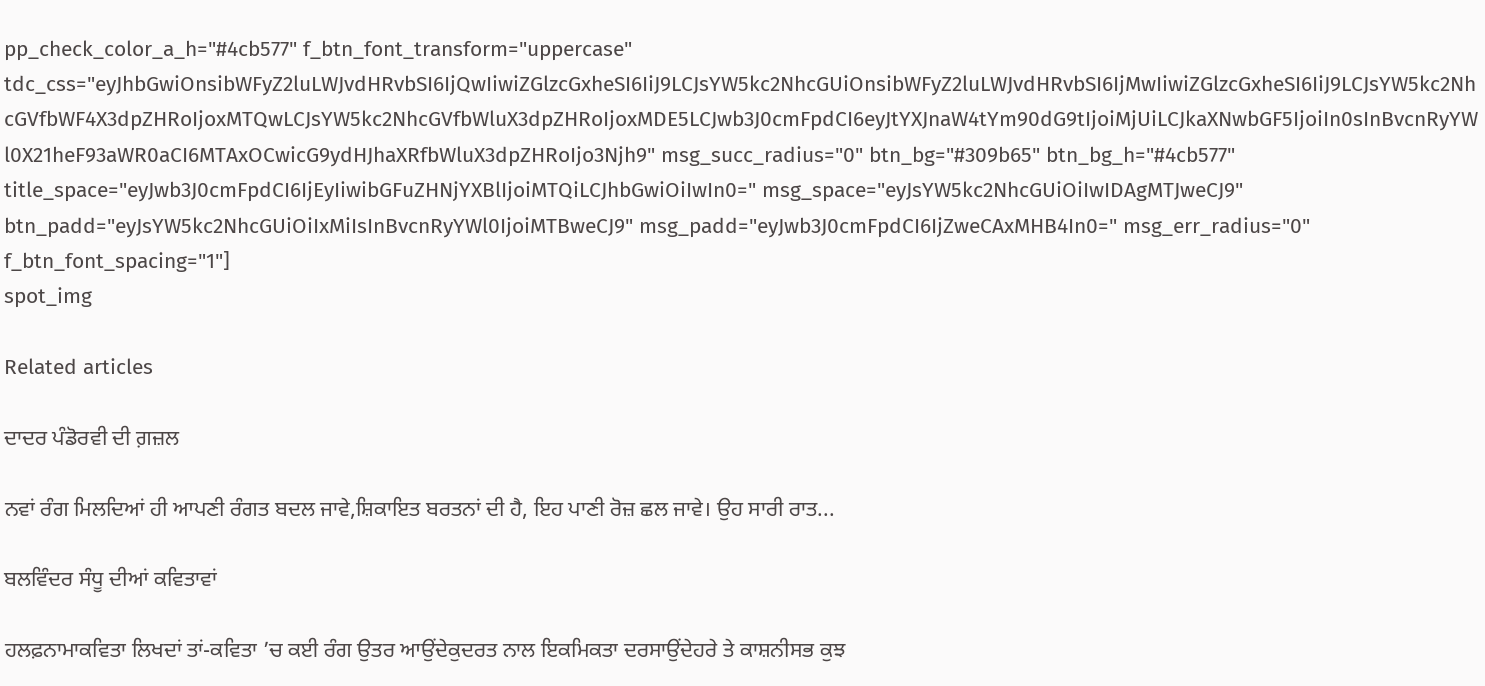pp_check_color_a_h="#4cb577" f_btn_font_transform="uppercase" tdc_css="eyJhbGwiOnsibWFyZ2luLWJvdHRvbSI6IjQwIiwiZGlzcGxheSI6IiJ9LCJsYW5kc2NhcGUiOnsibWFyZ2luLWJvdHRvbSI6IjMwIiwiZGlzcGxheSI6IiJ9LCJsYW5kc2NhcGVfbWF4X3dpZHRoIjoxMTQwLCJsYW5kc2NhcGVfbWluX3dpZHRoIjoxMDE5LCJwb3J0cmFpdCI6eyJtYXJnaW4tYm90dG9tIjoiMjUiLCJkaXNwbGF5IjoiIn0sInBvcnRyYWl0X21heF93aWR0aCI6MTAxOCwicG9ydHJhaXRfbWluX3dpZHRoIjo3Njh9" msg_succ_radius="0" btn_bg="#309b65" btn_bg_h="#4cb577" title_space="eyJwb3J0cmFpdCI6IjEyIiwibGFuZHNjYXBlIjoiMTQiLCJhbGwiOiIwIn0=" msg_space="eyJsYW5kc2NhcGUiOiIwIDAgMTJweCJ9" btn_padd="eyJsYW5kc2NhcGUiOiIxMiIsInBvcnRyYWl0IjoiMTBweCJ9" msg_padd="eyJwb3J0cmFpdCI6IjZweCAxMHB4In0=" msg_err_radius="0" f_btn_font_spacing="1"]
spot_img

Related articles

ਦਾਦਰ ਪੰਡੋਰਵੀ ਦੀ ਗ਼ਜ਼ਲ

ਨਵਾਂ ਰੰਗ ਮਿਲਦਿਆਂ ਹੀ ਆਪਣੀ ਰੰਗਤ ਬਦਲ ਜਾਵੇ,ਸ਼ਿਕਾਇਤ ਬਰਤਨਾਂ ਦੀ ਹੈ, ਇਹ ਪਾਣੀ ਰੋਜ਼ ਛਲ ਜਾਵੇ। ਉਹ ਸਾਰੀ ਰਾਤ...

ਬਲਵਿੰਦਰ ਸੰਧੂ ਦੀਆਂ ਕਵਿਤਾਵਾਂ

ਹਲਫ਼ਨਾਮਾਕਵਿਤਾ ਲਿਖਦਾਂ ਤਾਂ-ਕਵਿਤਾ ’ਚ ਕਈ ਰੰਗ ਉਤਰ ਆਉਂਦੇਕੁਦਰਤ ਨਾਲ ਇਕਮਿਕਤਾ ਦਰਸਾਉਂਦੇਹਰੇ ਤੇ ਕਾਸ਼ਨੀਸਭ ਕੁਝ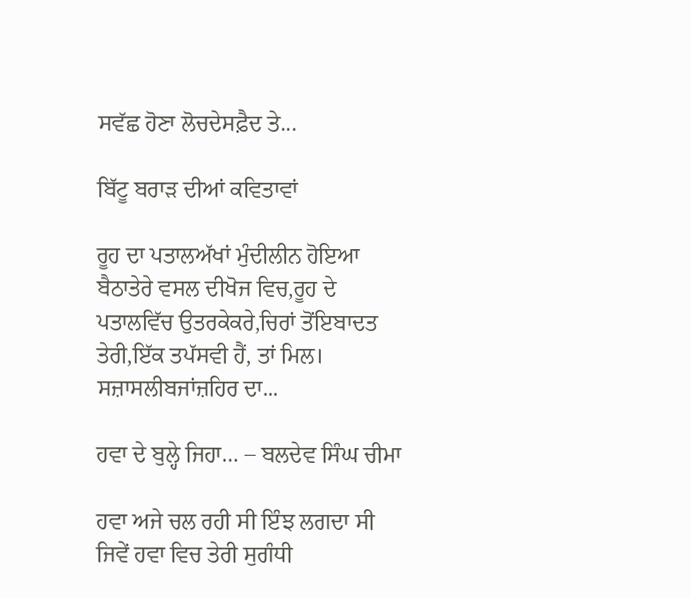ਸਵੱਛ ਹੋਣਾ ਲੋਚਦੇਸਫ਼ੈਦ ਤੇ...

ਬਿੱਟੂ ਬਰਾੜ ਦੀਆਂ ਕਵਿਤਾਵਾਂ

ਰੂਹ ਦਾ ਪਤਾਲਅੱਖਾਂ ਮੁੰਦੀਲੀਨ ਹੋਇਆ ਬੈਠਾਤੇਰੇ ਵਸਲ ਦੀਖੋਜ ਵਿਚ,ਰੂਹ ਦੇ ਪਤਾਲਵਿੱਚ ਉਤਰਕੇਕਰੇ,ਚਿਰਾਂ ਤੋਂਇਬਾਦਤ ਤੇਰੀ,ਇੱਕ ਤਪੱਸਵੀ ਹੈਂ, ਤਾਂ ਮਿਲ। ਸਜ਼ਾਸਲੀਬਜਾਂਜ਼ਹਿਰ ਦਾ...

ਹਵਾ ਦੇ ਬੁਲ੍ਹੇ ਜਿਹਾ… – ਬਲਦੇਵ ਸਿੰਘ ਚੀਮਾ

ਹਵਾ ਅਜੇ ਚਲ ਰਹੀ ਸੀ ਇੰਝ ਲਗਦਾ ਸੀ ਜਿਵੇਂ ਹਵਾ ਵਿਚ ਤੇਰੀ ਸੁਗੰਧੀ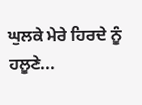ਘੁਲਕੇ ਮੇਰੇ ਹਿਰਦੇ ਨੂੰ ਹਲੂਣੇ...